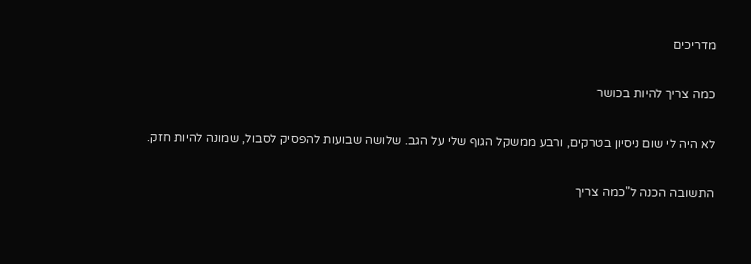מדריכים

כמה צריך להיות בכושר

לא היה לי שום ניסיון בטרקים, ורבע ממשקל הגוף שלי על הגב. שלושה שבועות להפסיק לסבול, שמונה להיות חזק.

התשובה הכנה ל"כמה צריך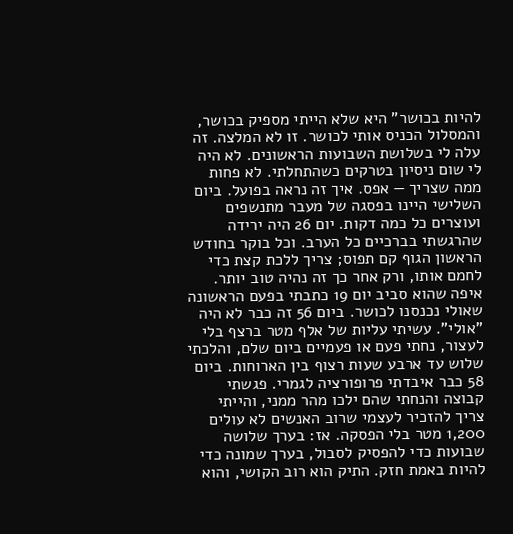להיות בכושר" היא שלא הייתי מספיק בכושר, והמסלול הכניס אותי לכושר. זו לא המלצה. זה עלה לי בשלושת השבועות הראשונים. לא היה לי שום ניסיון בטרקים כשהתחלתי. לא פחות ממה שצריך — אפס. איך זה נראה בפועל. ביום השלישי היינו בפסגה של מעבר מתנשפים ועוצרים כל כמה דקות. יום 26 היה ירידה שהרגשתי בברכיים כל הערב. וכל בוקר בחודש הראשון הגוף קם תפוס; צריך ללכת קצת כדי לחמם אותו, ורק אחר כך זה נהיה טוב יותר. איפה שהוא סביב יום 19 כתבתי בפעם הראשונה שאולי נכנסנו לכושר. ביום 56 זה כבר לא היה "אולי". עשיתי עליות של אלף מטר ברצף בלי לעצור, נחתי פעם או פעמיים ביום שלם, והלכתי שלוש עד ארבע שעות רצוף בין הארוחות. ביום 58 כבר איבדתי פרופורציה לגמרי. פגשתי קבוצה והנחתי שהם ילכו מהר ממני, והייתי צריך להזכיר לעצמי שרוב האנשים לא עולים 1,200 מטר בלי הפסקה. אז: בערך שלושה שבועות כדי להפסיק לסבול, בערך שמונה כדי להיות באמת חזק. התיק הוא רוב הקושי, והוא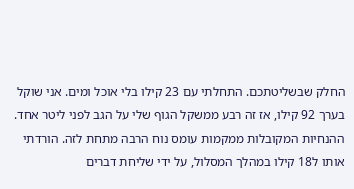החלק שבשליטתכם. התחלתי עם 23 קילו בלי אוכל ומים. אני שוקל בערך 92 קילו, אז זה רבע ממשקל הגוף שלי על הגב לפני ליטר אחד. ההנחיות המקובלות ממקמות עומס נוח הרבה מתחת לזה. הורדתי אותו ל18 קילו במהלך המסלול, על ידי שליחת דברים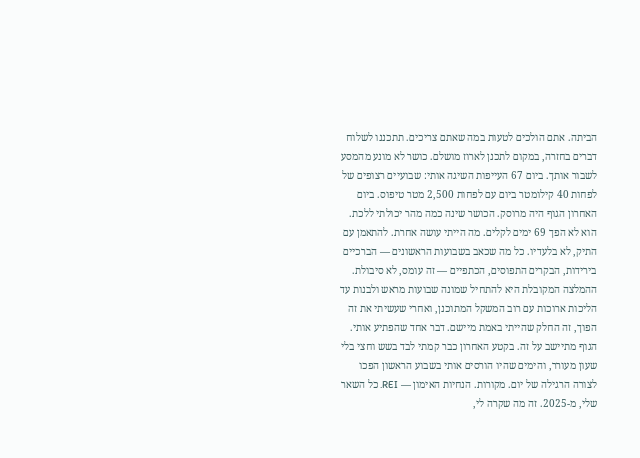הביתה. אתם הולכים לטעות במה שאתם צריכים. תתכננו לשלוח דברים בחזרה, במקום לתכנן לארוז מושלם. כושר לא מונע מהמסע לשבור אותך. ביום 67 העייפות השיגה אותי: שבועיים רצופים של לפחות 40 קילומטר ביום עם לפחות 2,500 מטר טיפוס. ביום האחרון הגוף היה מרוסק. הכושר שינה כמה מהר יכולתי ללכת. הוא לא הפך 69 ימים לקלים. מה הייתי עושה אחרת. להתאמן עם התיק, לא בלעדיו. כל מה שכאב בשבועות הראשונים — הברכיים בירידות, הבקרים התפוסים, הכתפיים — זה עומס, לא סיבולת. ההמלצה המקובלת היא להתחיל שמונה שבועות מראש ולבנות עד הליכות ארוכות עם רוב המשקל המתוכנן, ואחרי שעשיתי את זה הפוך, זה החלק שהייתי באמת מיישם. דבר אחד שהפתיע אותי. הגוף מתיישב על זה. בקטע האחרון כבר קמתי לבד בשש וחצי בלי שעון מעורר, והימים שהיו הורסים אותי בשבוע הראשון הפכו לצורה הרגילה של יום. מקורות. הנחיות האימון — REI. כל השאר שלי, מ‑2025. זה מה שקרה לי,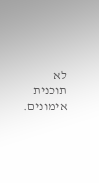לא תוכנית אימונים.